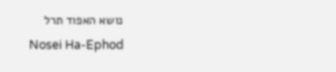נושא האפוד תרל
Nosei Ha-Ephod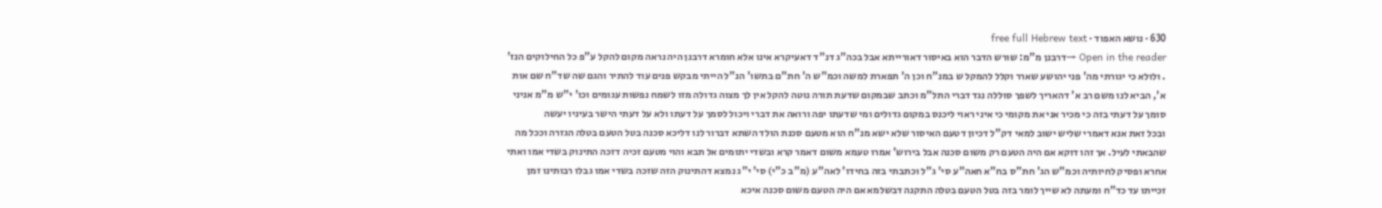630 · נושא האפוד · free full Hebrew text
Open in the reader →דרבנן מ"מ: שורש הדבר הוא באיסור דאורייתא אבל בכה"ג דנ"ד דאעיקרא אינו אלא חומרא דרבנן היה נראה מקום להקל ע"פ כל החילוקים הנז'
. ולולא כי יגורתי מה' פני יהושע שארר וקלל להמקל ש במנ"ח וכן ה' תפארת למשה וכמ"ש ה' חת"ם בתשו' הנ"ל הייתי מבקש פנים עוד להתיר והגם שה שד"ח שם אות א', הביא לנו משם רב א' דהאריך לשפך סוללה נגד דברי התל"מ וכתב שבמקום שדעת תורה נוטה להקל אין לך מצוה גדולה מזו לשמח נפשות עגומים וכו' י"ש מ"מ אניני סומך על דעתי בזה כי מכיר אני את מקומי כי איני ראוי ליכנס במקום גדולים ומי שדעתו יפה ורואה את דברי ויכול לסמך על דעתו ולא על דעתי הישר בעיניו יעשה
ובכל זאת אנא דאמרי שליש ישוב למאי דק"ל דכיון דטעם האיסור שלא ישא מנ"ח הוא מטעם סכנת הולד השתא דברור לנו דליכא סכנה בטל הטעם בטלה הגזרה וככל מה שהבאתי לעיל. אך זהו דוקא אם היה הטעם רק משום סכנה אבל בירוש' אמרו טעמא משום דאמר קרא ובשדי יתומים אל תבא והוי מטעם זכיה דזכה התינוק בשדי אמו ואתי אחרא ופסיק לחיותיה וכמ"ש הג' חת"ס בח"א חאה"ע סי' ג"ל וכתבתי בזה בחידו' לאה"ע (מ"ב כ"י) סי' י"ג נמצא דהתינוק הזה שזכה בשדי אמו גבלו רבותינו זמן זכייתו עד כד"ח ומעתה לא שייך לומר בזה בטל הטעם בטלה התקנה דבשלמא אם היה הטעם משום סכנה איכא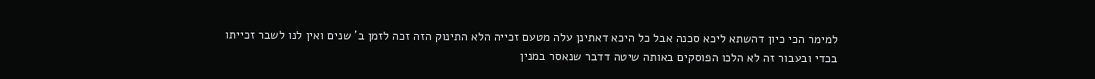למימר הכי כיון דהשתא ליכא סכנה אבל כל היכא דאתינן עלה מטעם זכייה הלא התינוק הזה זכה לזמן ב' שנים ואין לנו לשבר זכייתו בכדי ובעבור זה לא הלכו הפוסקים באותה שיטה דדבר שנאסר במנין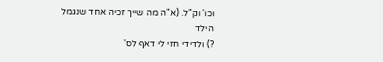וכו' וק"ל. (א"ה מה שייך זכיה אחד שנגמל הילד
?) ולדידי חזי לי דאף לס'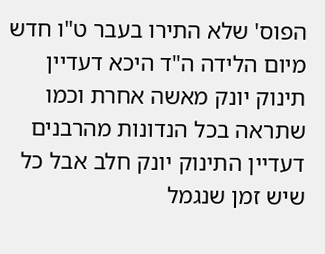הפוס' שלא התירו בעבר ט"ו חדש מיום הלידה ה"ד היכא דעדיין תינוק יונק מאשה אחרת וכמו שתראה בכל הנדונות מהרבנים דעדיין התינוק יונק חלב אבל כל שיש זמן שנגמל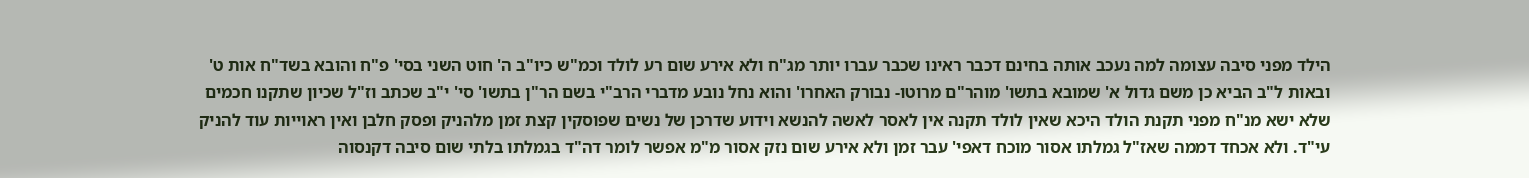הילד מפני סיבה עצומה למה נעכב אותה בחינם דכבר ראינו שכבר עברו יותר מג"ח ולא אירע שום רע לולד וכמ"ש כיו"ב ה' חוט השני בסי' פ"ח והובא בשד"ח אות ט' ובאות ל"ב הביא כן משם גדול א' שמובא בתשו' מוהר"ם מרוטו- נבורק האחרו' והוא נחל נובע מדברי הרב"י בשם הר"ן בתשו' סי' י"ב שכתב וז"ל שכיון שתקנו חכמים שלא ישא מנ"ח מפני תקנת הולד היכא שאין לולד תקנה אין לאסר לאשה להנשא וידוע שדרכן של נשים שפוסקין קצת זמן מלהניק ופסק חלבן ואין ראוייות עוד להניק עי"ד. ולא אכחד דממה שאז"ל גמלתו אסור מוכח דאפי' עבר זמן ולא אירע שום נזק אסור מ"מ אפשר לומר דה"ד בגמלתו בלתי שום סיבה דקנסוה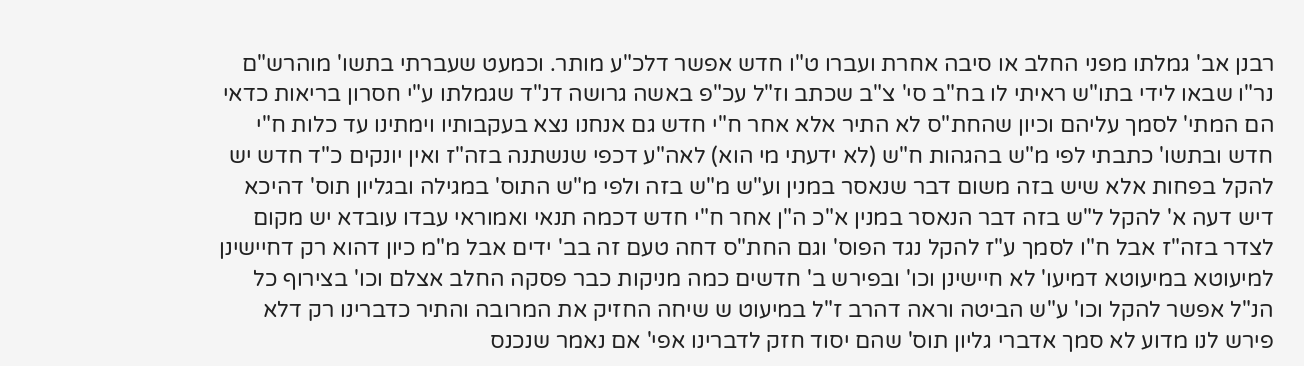רבנן אב' גמלתו מפני החלב או סיבה אחרת ועברו ט"ו חדש אפשר דלכ"ע מותר. וכמעט שעברתי בתשו' מוהרש"ם נר"ו שבאו לידי בתו"ש ראיתי לו בח"ב סי' צ"ב שכתב וז"ל עכ"פ באשה גרושה דנ"ד שגמלתו ע"י חסרון בריאות כדאי הם המתי' לסמך עליהם וכיון שהחת"ס לא התיר אלא אחר ח"י חדש גם אנחנו נצא בעקבותיו וימתינו עד כלות ח"י חדש ובתשו' כתבתי לפי מ"ש בהגהות ח"ש (לא ידעתי מי הוא) לאה"ע דכפי שנשתנה בזה"ז ואין יונקים כ"ד חדש יש להקל בפחות אלא שיש בזה משום דבר שנאסר במנין וע"ש מ"ש בזה ולפי מ"ש התוס' במגילה ובגליון תוס' דהיכא דיש דעה א' להקל ל"ש בזה דבר הנאסר במנין א"כ ה"ן אחר ח"י חדש דכמה תנאי ואמוראי עבדו עובדא יש מקום לצדר בזה"ז אבל ח"ו לסמך ע"ז להקל נגד הפוס' וגם החת"ס דחה טעם זה בב' ידים אבל מ"מ כיון דהוא רק דחיישינן למיעוטא במיעוטא דמיעו' לא חיישינן וכו' ובפירש ב' חדשים כמה מניקות כבר פסקה החלב אצלם וכו' בצירוף כל הנ"ל אפשר להקל וכו' ע"ש הביטה וראה דהרב ז"ל במיעוט ש שיחה החזיק את המרובה והתיר כדברינו רק דלא פירש לנו מדוע לא סמך אדברי גליון תוס' שהם יסוד חזק לדברינו אפי' אם נאמר שנכנס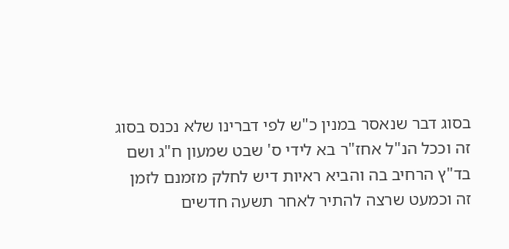בסוג דבר שנאסר במנין כ"ש לפי דברינו שלא נכנס בסוג זה וככל הנ"ל אחז"ר בא לידי ס' שבט שמעון ח"ג ושם בד"ץ הרחיב בה והביא ראיות דיש לחלק מזמנם לזמן זה וכמעט שרצה להתיר לאחר תשעה חדשים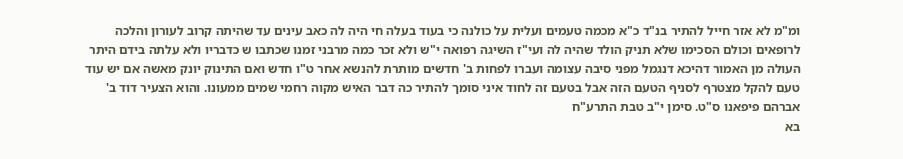ומ"מ לא אזר חייל להתיר בנ"ד כ"א מכמה טעמים ועלית על כולנה כי בעוד בעלה חי היה לה כאב עינים עד שהיתה קרוב לעורון והלכה לרופאים וכולם הסכימו שלא תניק הולד שהיה לה ועי"ז השיגה רפואה י"ש ולא זכר כמה מרבני זמנו שכתבו ש כדבריו ולא עלתה בידם היתר
העולה מן האמור דהיכא דנגמל מפני סיבה עצומה ועברו לפחות ב' חדשים מותרת להנשא אחר ט"ו חדש ואם התינוק יונק מאשה אם יש עוד טעם להקל מצטרף לסניף הטעם הזה אבל בטעם זה לחוד איני סומך להתיר כה דבר האיש מקוה רחמי שמים ממעונו. והוא הצעיר דוד ב' אברהם פיפאנו ס"ט. סימן י"ב טבת התרע"ח
בא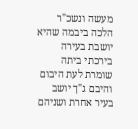מעשה ונשכ"ר הלכה ביבמה שהיא יושבת בעירה בירכתי ביתה שומרת לעת היבום והיבם ג"ך יושב בעיר אחרת ושניהם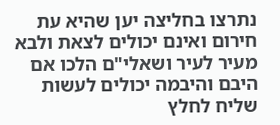נתרצו בחליצה יען שהיא עת חירום ואינם יכולים לצאת ולבא מעיר לעיר ושאלי"ם הלכו אם היבם והיבמה יכולים לעשות שליח לחלץ